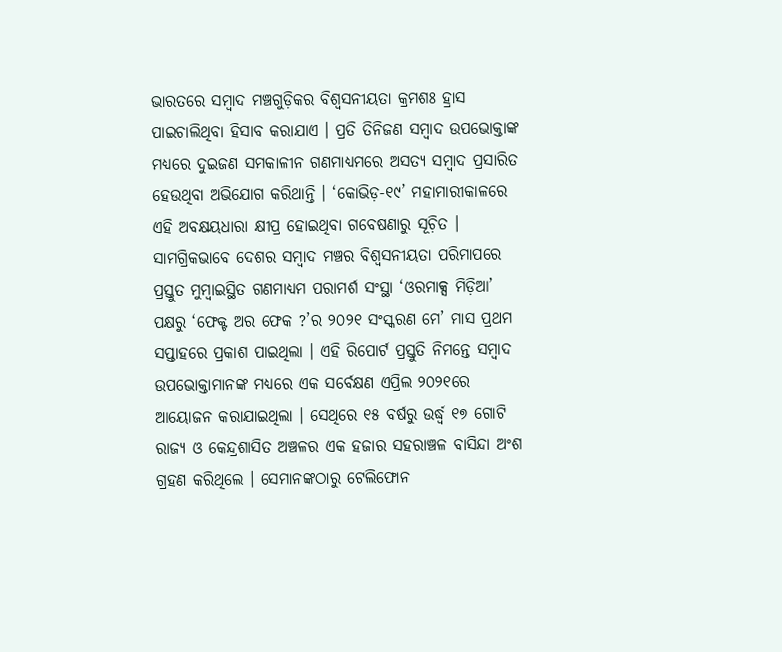ଭାରତରେ ସମ୍ୱାଦ ମଞ୍ଚଗୁଡ଼ିକର ବିଶ୍ୱସନୀୟତା କ୍ରମଶଃ ହ୍ରାସ ପାଇଚାଲିଥିବା ହିସାବ କରାଯାଏ । ପ୍ରତି ତିନିଜଣ ସମ୍ୱାଦ ଉପଭୋକ୍ତାଙ୍କ ମଧ୍ୟରେ ଦୁଇଜଣ ସମକାଳୀନ ଗଣମାଧ୍ୟମରେ ଅସତ୍ୟ ସମ୍ୱାଦ ପ୍ରସାରିତ ହେଉଥିବା ଅଭିଯୋଗ କରିଥାନ୍ତି । ‘କୋଭିଡ଼-୧୯’ ମହାମାରୀକାଳରେ ଏହି ଅବକ୍ଷୟଧାରା କ୍ଷୀପ୍ର ହୋଇଥିବା ଗବେଷଣାରୁ ସୂଚ଼ିତ ।
ସାମଗ୍ରିକଭାବେ ଦେଶର ସମ୍ୱାଦ ମଞ୍ଚର ବିଶ୍ୱସନୀୟତା ପରିମାପରେ ପ୍ରସ୍ତୁତ ମୁମ୍ୱାଇସ୍ଥିତ ଗଣମାଧ୍ୟମ ପରାମର୍ଶ ସଂସ୍ଥା ‘ଓରମାକ୍ସ ମିଡ଼ିଆ’ ପକ୍ଷରୁ ‘ଫେକ୍ଟ ଅର ଫେକ ?’ର ୨୦୨୧ ସଂସ୍କରଣ ମେ’ ମାସ ପ୍ରଥମ ସପ୍ତାହରେ ପ୍ରକାଶ ପାଇଥିଲା । ଏହି ରିପୋର୍ଟ ପ୍ରସ୍ତୁତି ନିମନ୍ତେ ସମ୍ୱାଦ ଉପଭୋକ୍ତାମାନଙ୍କ ମଧ୍ୟରେ ଏକ ସର୍ବେକ୍ଷଣ ଏପ୍ରିଲ ୨୦୨୧ରେ ଆୟୋଜନ କରାଯାଇଥିଲା । ସେଥିରେ ୧୫ ବର୍ଷରୁ ଉର୍ଦ୍ଧ୍ୱ ୧୭ ଗୋଟି ରାଜ୍ୟ ଓ କେନ୍ଦ୍ରଶାସିତ ଅଞ୍ଚଳର ଏକ ହଜାର ସହରାଞ୍ଚଳ ବାସିନ୍ଦା ଅଂଶ ଗ୍ରହଣ କରିଥିଲେ । ସେମାନଙ୍କଠାରୁ ଟେଲିଫୋନ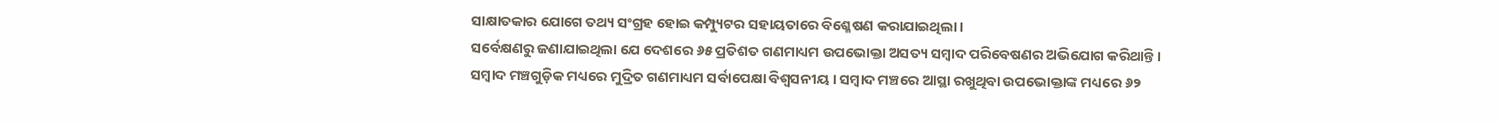ସାକ୍ଷାତକାର ଯୋଗେ ତଥ୍ୟ ସଂଗ୍ରହ ହୋଇ କମ୍ପ୍ୟୁଟର ସହାୟତାରେ ବିଶ୍ଳେଷଣ କରାଯାଇଥିଲା ।
ସର୍ବେକ୍ଷଣରୁ ଜଣାଯାଇଥିଲା ଯେ ଦେଶରେ ୬୫ ପ୍ରତିଶତ ଗଣମାଧ୍ୟମ ଉପଭୋକ୍ତା ଅସତ୍ୟ ସମ୍ୱାଦ ପରିବେଷଣର ଅଭିଯୋଗ କରିଥାନ୍ତି । ସମ୍ୱାଦ ମଞ୍ଚଗୁଡ଼ିକ ମଧ୍ୟରେ ମୁଦ୍ରିତ ଗଣମାଧ୍ୟମ ସର୍ବାପେକ୍ଷା ବିଶ୍ୱସନୀୟ । ସମ୍ୱାଦ ମଞ୍ଚରେ ଆସ୍ଥା ରଖୁଥିବା ଉପଭୋକ୍ତାଙ୍କ ମଧ୍ୟରେ ୬୨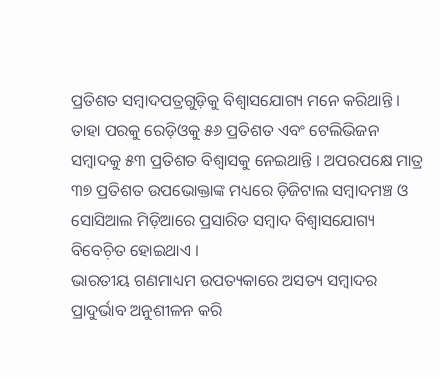ପ୍ରତିଶତ ସମ୍ୱାଦପତ୍ରଗୁଡ଼ିକୁ ବିଶ୍ୱାସଯୋଗ୍ୟ ମନେ କରିଥାନ୍ତି । ତାହା ପରକୁ ରେଡ଼ିଓକୁ ୫୬ ପ୍ରତିଶତ ଏବଂ ଟେଲିଭିଜନ ସମ୍ୱାଦକୁ ୫୩ ପ୍ରତିଶତ ବିଶ୍ୱାସକୁ ନେଇଥାନ୍ତି । ଅପରପକ୍ଷେ ମାତ୍ର ୩୭ ପ୍ରତିଶତ ଉପଭୋକ୍ତାଙ୍କ ମଧ୍ୟରେ ଡ଼ିଜିଟାଲ ସମ୍ୱାଦମଞ୍ଚ ଓ ସୋସିଆଲ ମିଡ଼ିଆରେ ପ୍ରସାରିତ ସମ୍ୱାଦ ବିଶ୍ୱାସଯୋଗ୍ୟ ବିବେଚ଼ିତ ହୋଇଥାଏ ।
ଭାରତୀୟ ଗଣମାଧ୍ୟମ ଉପତ୍ୟକାରେ ଅସତ୍ୟ ସମ୍ୱାଦର ପ୍ରାଦୁର୍ଭାବ ଅନୁଶୀଳନ କରି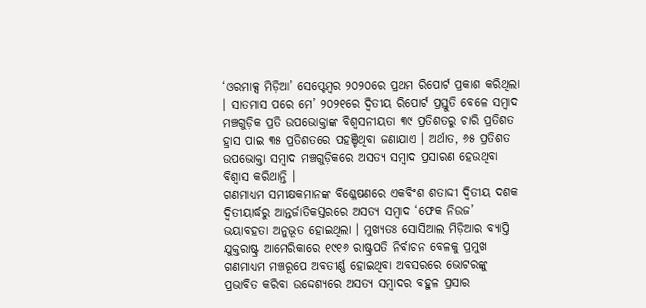‘ଓରମାକ୍ସ ମିଡ଼ିଆ’ ସେପ୍ଟେମ୍ୱର ୨୦୨୦ରେ ପ୍ରଥମ ରିପୋର୍ଟ ପ୍ରକାଶ କରିଥିଲା । ସାତମାସ ପରେ ମେ’ ୨୦୨୧ରେ ଦ୍ୱିତୀୟ ରିପୋର୍ଟ ପ୍ରସ୍ତୁତି ବେଳେ ସମ୍ୱାଦ ମଞ୍ଚଗୁଡ଼ିକ ପ୍ରତି ଉପଭୋକ୍ତାଙ୍କ ବିଶ୍ୱସନୀୟତା ୩୯ ପ୍ରତିଶତରୁ ଚାରି ପ୍ରତିଶତ ହ୍ରାସ ପାଇ ୩୫ ପ୍ରତିଶତରେ ପହଞ୍ଚିଥିବା ଜଣାଯାଏ । ଅର୍ଥାତ, ୬୫ ପ୍ରତିଶତ ଉପଭୋକ୍ତା ସମ୍ୱାଦ ମଞ୍ଚଗୁଡ଼ିକରେ ଅସତ୍ୟ ସମ୍ୱାଦ ପ୍ରସାରଣ ହେଉଥିବା ବିଶ୍ୱାସ କରିଥାନ୍ତି ।
ଗଣମାଧ୍ୟମ ସମୀକ୍ଷକମାନଙ୍କ ବିଶ୍ଳେଷଣରେ ଏକବିଂଶ ଶତାଦ୍ଦୀ ଦ୍ୱିତୀୟ ଦଶକ ଦ୍ୱିତୀୟାର୍ଦ୍ଧରୁ ଆନ୍ତର୍ଜାତିକସ୍ତରରେ ଅସତ୍ୟ ସମ୍ୱାଦ ‘ଫେକ ନିଉଜ’ ଭୟାବହତା ଅନୁଭୂତ ହୋଇଥିଲା । ମୁଖ୍ୟତଃ ସୋସିଆଲ ମିଡ଼ିଆର ବ୍ୟାପ୍ତି ଯୁକ୍ତରାଷ୍ଟ୍ର ଆମେରିକାରେ ୧୯୧୬ ରାଷ୍ଟ୍ରପତି ନିର୍ବାଚନ ବେଳକୁ ପ୍ରମୁଖ ଗଣମାଧ୍ୟମ ମଞ୍ଚରୂପେ ଅବତୀର୍ଣ୍ଣ ହୋଇଥିବା ଅବସରରେ ଭୋଟରଙ୍କୁ ପ୍ରଭାବିତ କରିବା ଉଦ୍ଦେଶ୍ୟରେ ଅସତ୍ୟ ସମ୍ୱାଦର ବହୁଳ ପ୍ରସାର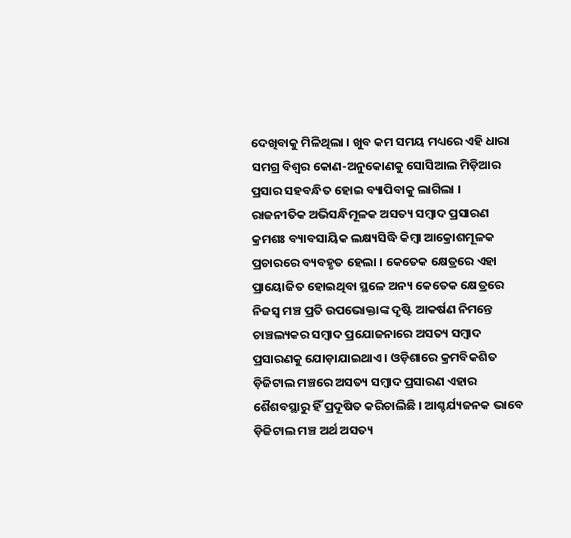ଦେଖିବାକୁ ମିଳିଥିଲା । ଖୁବ କମ ସମୟ ମଧ୍ୟରେ ଏହି ଧାରା ସମଗ୍ର ବିଶ୍ୱର କୋଣ-ଅନୁକୋଣକୁ ସୋସିଆଲ ମିଡ଼ିଆର ପ୍ରସାର ସହବନ୍ଧିତ ହୋଇ ବ୍ୟାପିବାକୁ ଲାଗିଲା ।
ରାଜନୀତିକ ଅଭିସନ୍ଧିମୂଳକ ଅସତ୍ୟ ସମ୍ୱାଦ ପ୍ରସାରଣ କ୍ରମଶଃ ବ୍ୟାବସାୟିକ ଲକ୍ଷ୍ୟସିଦ୍ଧି କିମ୍ୱା ଆକ୍ରୋଶମୂଳକ ପ୍ରଚାରରେ ବ୍ୟବହୃତ ହେଲା । କେତେକ କ୍ଷେତ୍ରରେ ଏହା ପ୍ରାୟୋଜିତ ହୋଇଥିବା ସ୍ଥଳେ ଅନ୍ୟ କେତେକ କ୍ଷେତ୍ରରେ ନିଜସ୍ୱ ମଞ୍ଚ ପ୍ରତି ଉପଭୋକ୍ତାଙ୍କ ଦୃଷ୍ଟି ଆକର୍ଷଣ ନିମନ୍ତେ ଚାଞ୍ଚଲ୍ୟକର ସମ୍ୱାଦ ପ୍ରଯୋଜନାରେ ଅସତ୍ୟ ସମ୍ୱାଦ ପ୍ରସାରଣକୁ ଯୋଡ଼ାଯାଇଥାଏ । ଓଡ଼ିଶାରେ କ୍ରମବିକଶିତ ଡ଼ିଜିଟାଲ ମଞ୍ଚରେ ଅସତ୍ୟ ସମ୍ୱାଦ ପ୍ରସାରଣ ଏହାର ଶୈଶବସ୍ଥାରୁ ହିଁ ପ୍ରଦୂଷିତ କରିଚାଲିଛି । ଆଶ୍ଚର୍ଯ୍ୟଜନକ ଭାବେ ଡ଼ିଜିଟାଲ ମଞ୍ଚ ଅର୍ଥ ଅସତ୍ୟ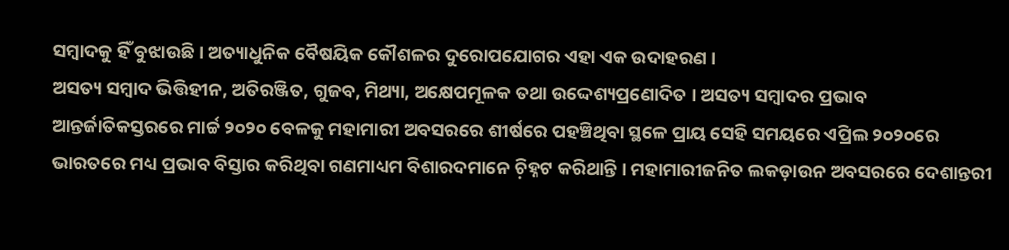ସମ୍ୱାଦକୁ ହିଁ ବୁଝାଉଛି । ଅତ୍ୟାଧୁନିକ ବୈଷୟିକ କୌଶଳର ଦୁରୋପଯୋଗର ଏହା ଏକ ଉଦାହରଣ ।
ଅସତ୍ୟ ସମ୍ୱାଦ ଭିତ୍ତିହୀନ, ଅତିରଞ୍ଜିତ, ଗୁଜବ, ମିଥ୍ୟା, ଅକ୍ଷେପମୂଳକ ତଥା ଉଦ୍ଦେଶ୍ୟପ୍ରଣୋଦିତ । ଅସତ୍ୟ ସମ୍ୱାଦର ପ୍ରଭାବ ଆନ୍ତର୍ଜାତିକସ୍ତରରେ ମାର୍ଚ୍ଚ ୨୦୨୦ ବେଳକୁ ମହାମାରୀ ଅବସରରେ ଶୀର୍ଷରେ ପହଞ୍ଚିଥିବା ସ୍ଥଳେ ପ୍ରାୟ ସେହି ସମୟରେ ଏପ୍ରିଲ ୨୦୨୦ରେ ଭାରତରେ ମଧ୍ୟ ପ୍ରଭାବ ବିସ୍ତାର କରିଥିବା ଗଣମାଧ୍ୟମ ବିଶାରଦମାନେ ଚ଼ିହ୍ନଟ କରିଥାନ୍ତି । ମହାମାରୀଜନିତ ଲକଡ଼ାଉନ ଅବସରରେ ଦେଶାନ୍ତରୀ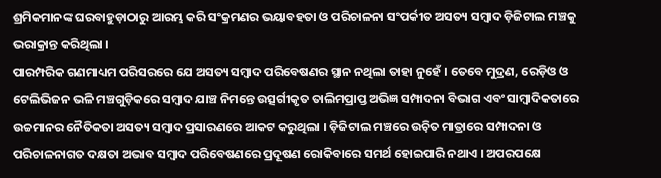ଶ୍ରମିକମାନଙ୍କ ଘରବାହୁଡ଼ାଠାରୁ ଆରମ୍ଭ କରି ସଂକ୍ରମଣର ଭୟାବହତା ଓ ପରିଚାଳନା ସଂପର୍କୀତ ଅସତ୍ୟ ସମ୍ୱାଦ ଡ଼ିଜିଟାଲ ମଞ୍ଚକୁ ଭରାକ୍ରାନ୍ତ କରିଥିଲା ।
ପାରମ୍ପରିକ ଗଣମାଧ୍ୟମ ପରିସରରେ ଯେ ଅସତ୍ୟ ସମ୍ୱାଦ ପରିବେଷଣର ସ୍ଥାନ ନଥିଲା ତାହା ନୁହେଁ । ତେବେ ମୁଦ୍ରଣ, ରେଡ଼ିଓ ଓ ଟେଲିଭିଜନ ଭଳି ମଞ୍ଚଗୁଡ଼ିକରେ ସମ୍ୱାଦ ଯାଞ୍ଚ ନିମନ୍ତେ ଉତ୍ସର୍ଗୀକୃତ ତାଲିମପ୍ରାପ୍ତ ଅଭିଜ୍ଞ ସମ୍ପାଦନା ବିଭାଗ ଏବଂ ସାମ୍ୱାଦିକତାରେ ଉଚ୍ଚମାନର ନୈତିକତା ଅସତ୍ୟ ସମ୍ୱାଦ ପ୍ରସାରଣରେ ଆକଟ କରୁଥିଲା । ଡ଼ିଜିଟାଲ ମଞ୍ଚରେ ଉଚ଼ିତ ମାତ୍ରାରେ ସମ୍ପାଦନା ଓ ପରିଚାଳନାଗତ ଦକ୍ଷତା ଅଭାବ ସମ୍ୱାଦ ପରିବେଷଣରେ ପ୍ରଦୂଷଣ ରୋକିବାରେ ସମର୍ଥ ହୋଇପାରି ନଥାଏ । ଅପରପକ୍ଷେ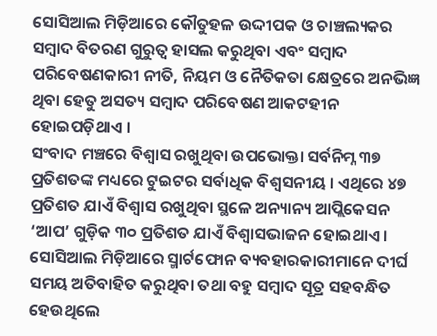ସୋସିଆଲ ମିଡ଼ିଆରେ କୌତୁହଳ ଉଦ୍ଦୀପକ ଓ ଚାଞ୍ଚଲ୍ୟକର ସମ୍ୱାଦ ବିତରଣ ଗୁରୁତ୍ୱ ହାସଲ କରୁଥିବା ଏବଂ ସମ୍ୱାଦ ପରିବେଷଣକାରୀ ନୀତି, ନିୟମ ଓ ନୈତିକତା କ୍ଷେତ୍ରରେ ଅନଭିଜ୍ଞ ଥିବା ହେତୁ ଅସତ୍ୟ ସମ୍ୱାଦ ପରିବେଷଣ ଆକଟହୀନ ହୋଇପଡ଼ିଥାଏ ।
ସଂବାଦ ମଞ୍ଚରେ ବିଶ୍ୱାସ ରଖୁଥିବା ଉପଭୋକ୍ତା ସର୍ବନିମ୍ନ ୩୭ ପ୍ରତିଶତଙ୍କ ମଧ୍ୟରେ ଟୁଇଟର ସର୍ବାଧିକ ବିଶ୍ୱସନୀୟ । ଏଥିରେ ୪୭ ପ୍ରତିଶତ ଯାଏଁ ବିଶ୍ୱାସ ରଖୁଥିବା ସ୍ଥଳେ ଅନ୍ୟାନ୍ୟ ଆପ୍ଲିକେସନ ‘ଆପ’ ଗୁଡ଼ିକ ୩୦ ପ୍ରତିଶତ ଯାଏଁ ବିଶ୍ୱାସଭାଜନ ହୋଇଥାଏ । ସୋସିଆଲ ମିଡ଼ିଆରେ ସ୍ମାର୍ଟଫୋନ ବ୍ୟବହାରକାରୀମାନେ ଦୀର୍ଘ ସମୟ ଅତିବାହିତ କରୁଥିବା ତଥା ବହୁ ସମ୍ୱାଦ ସୂତ୍ର ସହବନ୍ଧିତ ହେଉଥିଲେ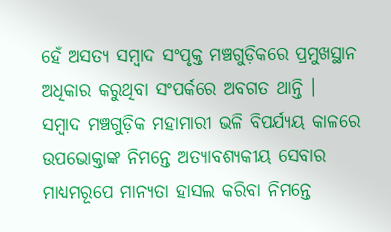ହେଁ ଅସତ୍ୟ ସମ୍ୱାଦ ସଂପୃକ୍ତ ମଞ୍ଚଗୁଡ଼ିକରେ ପ୍ରମୁଖସ୍ଥାନ ଅଧିକାର କରୁଥିବା ସଂପର୍କରେ ଅବଗତ ଥାନ୍ତି ।
ସମ୍ୱାଦ ମଞ୍ଚଗୁଡ଼ିକ ମହାମାରୀ ଭଳି ବିପର୍ଯ୍ୟୟ କାଳରେ ଉପଭୋକ୍ତାଙ୍କ ନିମନ୍ତେ ଅତ୍ୟାବଶ୍ୟକୀୟ ସେବାର ମାଧ୍ୟମରୂପେ ମାନ୍ୟତା ହାସଲ କରିବା ନିମନ୍ତେ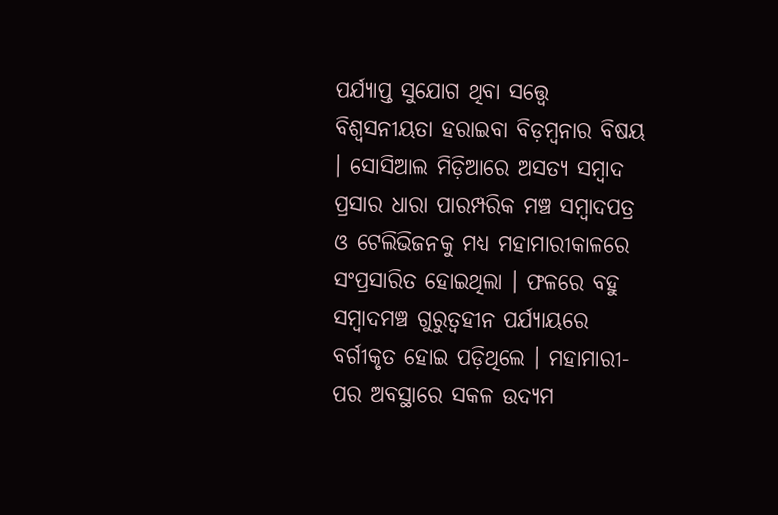ପର୍ଯ୍ୟାପ୍ତ ସୁଯୋଗ ଥିବା ସତ୍ତ୍ୱେ ବିଶ୍ୱସନୀୟତା ହରାଇବା ବିଡ଼ମ୍ୱନାର ବିଷୟ । ସୋସିଆଲ ମିଡ଼ିଆରେ ଅସତ୍ୟ ସମ୍ୱାଦ ପ୍ରସାର ଧାରା ପାରମ୍ପରିକ ମଞ୍ଚ ସମ୍ୱାଦପତ୍ର ଓ ଟେଲିଭିଜନକୁ ମଧ୍ୟ ମହାମାରୀକାଳରେ ସଂପ୍ରସାରିତ ହୋଇଥିଲା । ଫଳରେ ବହୁ ସମ୍ୱାଦମଞ୍ଚ ଗୁରୁତ୍ୱହୀନ ପର୍ଯ୍ୟାୟରେ ବର୍ଗୀକୃତ ହୋଇ ପଡ଼ିଥିଲେ । ମହାମାରୀ-ପର ଅବସ୍ଥାରେ ସକଳ ଉଦ୍ୟମ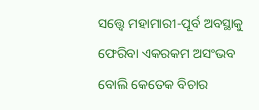ସତ୍ତ୍ୱେ ମହାମାରୀ-ପୂର୍ବ ଅବସ୍ଥାକୁ ଫେରିବା ଏକରକମ ଅସଂଭବ ବୋଲି କେତେକ ବିଚାର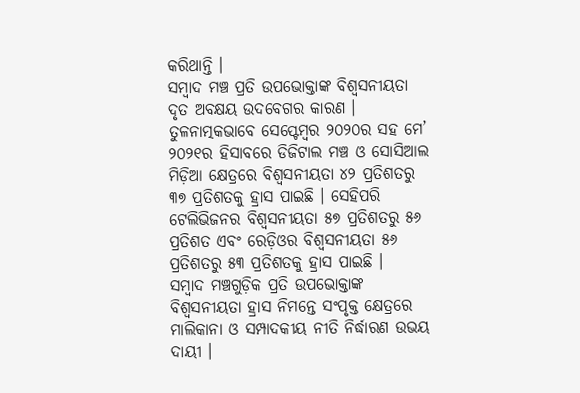କରିଥାନ୍ତି ।
ସମ୍ୱାଦ ମଞ୍ଚ ପ୍ରତି ଉପଭୋକ୍ତାଙ୍କ ବିଶ୍ୱସନୀୟତା ଦୃତ ଅବକ୍ଷୟ ଉଦବେଗର କାରଣ । ତୁଳନାତ୍ମକଭାବେ ସେପ୍ଟେମ୍ୱର ୨୦୨୦ର ସହ ମେ’ ୨୦୨୧ର ହିସାବରେ ଡିଜିଟାଲ ମଞ୍ଚ ଓ ସୋସିଆଲ ମିଡ଼ିଆ କ୍ଷେତ୍ରରେ ବିଶ୍ୱସନୀୟତା ୪୨ ପ୍ରତିଶତରୁ ୩୭ ପ୍ରତିଶତକୁ ହ୍ରାସ ପାଇଛି । ସେହିପରି ଟେଲିଭିଜନର ବିଶ୍ୱସନୀୟତା ୫୭ ପ୍ରତିଶତରୁ ୫୬ ପ୍ରତିଶତ ଏବଂ ରେଡ଼ିଓର ବିଶ୍ୱସନୀୟତା ୫୬ ପ୍ରତିଶତରୁ ୫୩ ପ୍ରତିଶତକୁ ହ୍ରାସ ପାଇଛି ।
ସମ୍ୱାଦ ମଞ୍ଚଗୁଡ଼ିକ ପ୍ରତି ଉପଭୋକ୍ତାଙ୍କ ବିଶ୍ୱସନୀୟତା ହ୍ରାସ ନିମନ୍ତେ ସଂପୃକ୍ତ କ୍ଷେତ୍ରରେ ମାଲିକାନା ଓ ସମ୍ପାଦକୀୟ ନୀତି ନିର୍ଦ୍ଧାରଣ ଉଭୟ ଦାୟୀ ।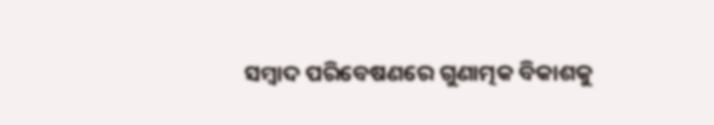ସମ୍ୱାଦ ପରିବେଷଣରେ ଗୁଣାତ୍ମକ ବିକାଶକୁ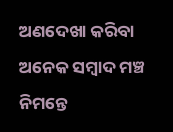ଅଣଦେଖା କରିବା ଅନେକ ସମ୍ୱାଦ ମଞ୍ଚ ନିମନ୍ତେ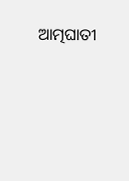ଆତ୍ମଘାତୀ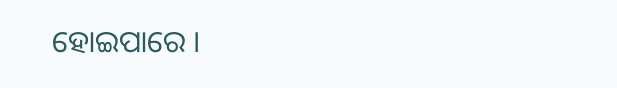ହୋଇପାରେ ।